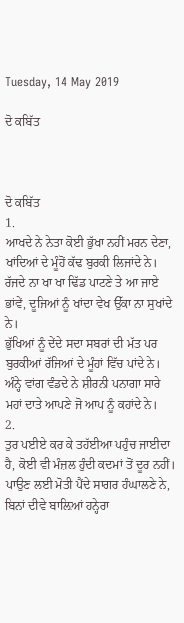Tuesday, 14 May 2019

ਦੋ ਕਬਿੱਤ



ਦੋ ਕਬਿੱਤ
1.
ਆਖਦੇ ਨੇ ਨੇਤਾ ਕੋਈ ਭੁੱਖਾ ਨਹੀਂ ਮਰਨ ਦੇਣਾ, ਖਾਂਦਿਆਂ ਦੇ ਮੂੰਹੋਂ ਕੱਢ ਬੁਰਕੀ ਲਿਜਾਂਦੇ ਨੇ।
ਰੱਜਦੇ ਨਾ ਖਾ ਖਾ ਢਿੱਡ ਪਾਟਣੇ ਤੇ ਆ ਜਾਏ ਭਾਂਵੇਂ, ਦੂਜਿਆਂ ਨੂੰ ਖਾਂਦਾ ਵੇਖ ਉੱਕਾ ਨਾ ਸੁਖਾਂਦੇ ਨੇ।
ਭੁੱਖਿਆਂ ਨੂੰ ਦੇਂਦੇ ਸਦਾ ਸਬਰਾਂ ਦੀ ਮੱਤ ਪਰ ਬੁਰਕੀਆਂ ਰੱਜਿਆਂ ਦੇ ਮੂੰਹਾਂ ਵਿੱਚ ਪਾਂਦੇ ਨੇ।
ਅੰਨ੍ਹੇ ਵਾਂਗ ਵੰਡਦੇ ਨੇ ਸ਼ੀਰਨੀ ਪਨਾਗਾ ਸਾਰੇ ਮਹਾਂ ਦਾਤੇ ਆਪਣੇ ਜੋ ਆਪ ਨੂੰ ਕਹਾਂਦੇ ਨੇ।
2.
ਤੁਰ ਪਈਏ ਕਰ ਕੇ ਤਹੱਈਆ ਪਹੁੰਚ ਜਾਈਦਾ ਹੈ, ਕੋਈ ਵੀ ਮੰਜ਼ਲ ਹੁੰਦੀ ਕਦਮਾਂ ਤੋਂ ਦੂਰ ਨਹੀਂ।
ਪਾਉਣ ਲਈ ਮੋਤੀ ਪੈਂਦੇ ਸਾਗਰ ਹੰਘਾਲਣੇ ਨੇ, ਬਿਨਾਂ ਦੀਵੇ ਬਾਲ਼ਿਆਂ ਹਨ੍ਹੇਰਾ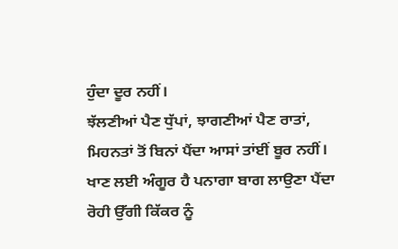ਹੁੰਦਾ ਦੂਰ ਨਹੀਂ।
ਝੱਲਣੀਆਂ ਪੈਣ ਧੁੱਪਾਂ, ਝਾਗਣੀਆਂ ਪੈਣ ਰਾਤਾਂ, ਮਿਹਨਤਾਂ ਤੋਂ ਬਿਨਾਂ ਪੈਂਦਾ ਆਸਾਂ ਤਾਂਈਂ ਬੂਰ ਨਹੀਂ।
ਖਾਣ ਲਈ ਅੰਗੂਰ ਹੈ ਪਨਾਗਾ ਬਾਗ ਲਾਉਣਾ ਪੈਂਦਾ ਰੋਹੀ ਉੱਗੀ ਕਿੱਕਰ ਨੂੰ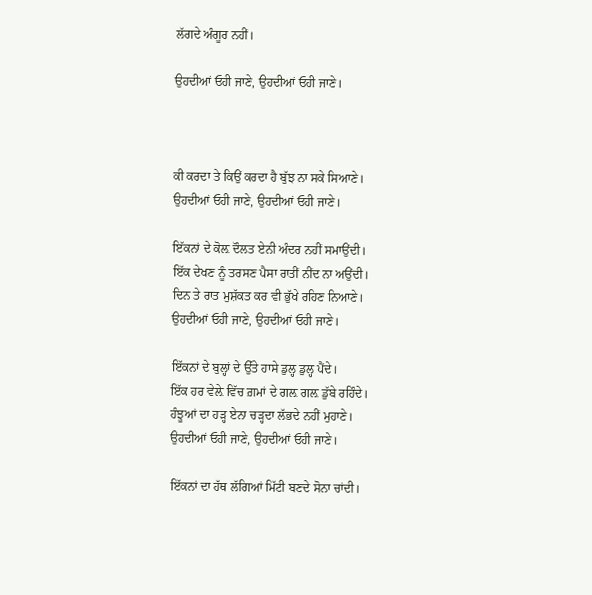ਲੱਗਦੇ ਅੰਗੂਰ ਨਹੀਂ।

ਉਹਦੀਆਂ ਓਹੀ ਜਾਣੇ, ਉਹਦੀਆਂ ਓਹੀ ਜਾਣੇ।



ਕੀ ਕਰਦਾ ਤੇ ਕਿਉਂ ਕਰਦਾ ਹੈ ਬੁੱਝ ਨਾ ਸਕੇ ਸਿਆਣੇ।
ਉਹਦੀਆਂ ਓਹੀ ਜਾਣੇ, ਉਹਦੀਆਂ ਓਹੀ ਜਾਣੇ।

ਇੱਕਨਾਂ ਦੇ ਕੋਲ਼ ਦੌਲਤ ਏਨੀ ਅੰਦਰ ਨਹੀਂ ਸਮਾਉਂਦੀ।
ਇੱਕ ਦੇਖਣ ਨੂੰ ਤਰਸਣ ਪੈਸਾ ਰਾਤੀਂ ਨੀਂਦ ਨਾ ਅਉਂਦੀ।
ਦਿਨ ਤੇ ਰਾਤ ਮੁਸ਼ੱਕਤ ਕਰ ਵੀ ਭੁੱਖੇ ਰਹਿਣ ਨਿਆਣੇ।
ਉਹਦੀਆਂ ਓਹੀ ਜਾਣੇ, ਉਹਦੀਆਂ ਓਹੀ ਜਾਣੇ।

ਇੱਕਨਾਂ ਦੇ ਬੁਲ੍ਹਾਂ ਦੇ ਉੱਤੇ ਹਾਸੇ ਡੁਲ੍ਹ ਡੁਲ੍ਹ ਪੈਂਦੇ।
ਇੱਕ ਹਰ ਵੇਲ਼ੇ ਵਿੱਚ ਗ਼ਮਾਂ ਦੇ ਗਲ਼ ਗਲ਼ ਡੁੱਬੇ ਰਹਿੰਦੇ।
ਹੰਝੂਆਂ ਦਾ ਹੜ੍ਹ ਏਨਾ ਚੜ੍ਹਦਾ ਲੱਭਦੇ ਨਹੀਂ ਮੁਹਾਣੇ।
ਉਹਦੀਆਂ ਓਹੀ ਜਾਣੇ, ਉਹਦੀਆਂ ਓਹੀ ਜਾਣੇ।

ਇੱਕਨਾਂ ਦਾ ਹੱਥ ਲੱਗਿਆਂ ਮਿੱਟੀ ਬਣਦੇ ਸੋਨਾ ਚਾਂਦੀ।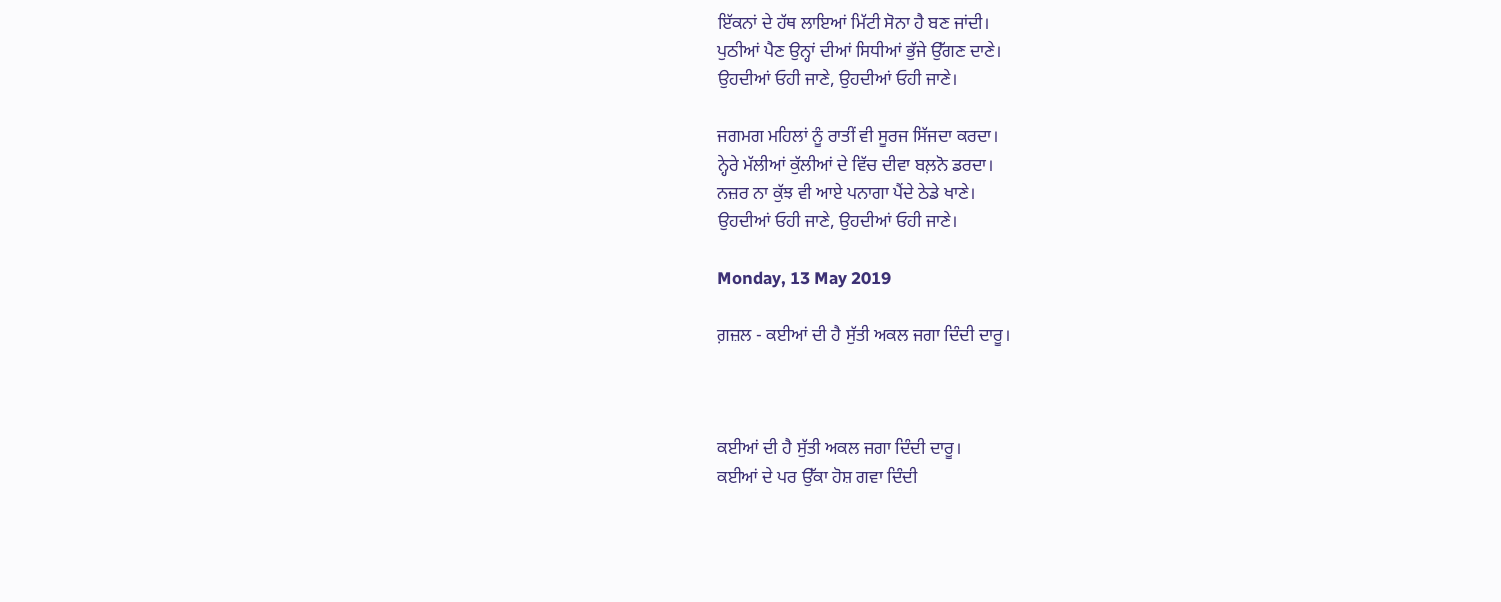ਇੱਕਨਾਂ ਦੇ ਹੱਥ ਲਾਇਆਂ ਮਿੱਟੀ ਸੋਨਾ ਹੈ ਬਣ ਜਾਂਦੀ।
ਪੁਠੀਆਂ ਪੈਣ ਉਨ੍ਹਾਂ ਦੀਆਂ ਸਿਧੀਆਂ ਭੁੱਜੇ ਉੱਗਣ ਦਾਣੇ।
ਉਹਦੀਆਂ ਓਹੀ ਜਾਣੇ, ਉਹਦੀਆਂ ਓਹੀ ਜਾਣੇ।

ਜਗਮਗ ਮਹਿਲਾਂ ਨੂੰ ਰਾਤੀਂ ਵੀ ਸੂਰਜ ਸਿੱਜਦਾ ਕਰਦਾ।
ਨ੍ਹੇਰੇ ਮੱਲੀਆਂ ਕੁੱਲੀਆਂ ਦੇ ਵਿੱਚ ਦੀਵਾ ਬਲ਼ਨੋ ਡਰਦਾ।
ਨਜ਼ਰ ਨਾ ਕੁੱਝ ਵੀ ਆਏ ਪਨਾਗਾ ਪੈਂਦੇ ਠੇਡੇ ਖਾਣੇ।
ਉਹਦੀਆਂ ਓਹੀ ਜਾਣੇ, ਉਹਦੀਆਂ ਓਹੀ ਜਾਣੇ।

Monday, 13 May 2019

ਗ਼ਜ਼ਲ - ਕਈਆਂ ਦੀ ਹੈ ਸੁੱਤੀ ਅਕਲ ਜਗਾ ਦਿੰਦੀ ਦਾਰੂ।



ਕਈਆਂ ਦੀ ਹੈ ਸੁੱਤੀ ਅਕਲ ਜਗਾ ਦਿੰਦੀ ਦਾਰੂ।
ਕਈਆਂ ਦੇ ਪਰ ਉੱਕਾ ਹੋਸ਼ ਗਵਾ ਦਿੰਦੀ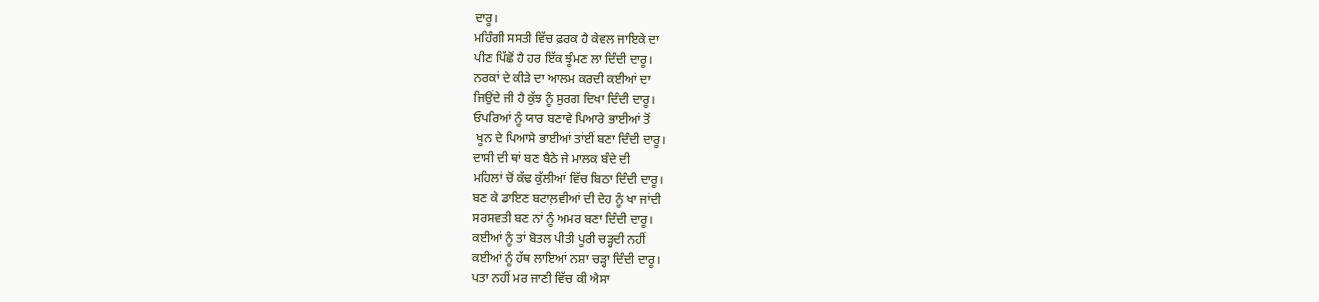ਦਾਰੂ।
ਮਹਿੰਗੀ ਸਸਤੀ ਵਿੱਚ ਫ਼ਰਕ ਹੈ ਕੇਵਲ ਜਾਇਕੇ ਦਾ
ਪੀਣ ਪਿੱਛੋਂ ਹੈ ਹਰ ਇੱਕ ਝੂੰਮਣ ਲਾ ਦਿੰਦੀ ਦਾਰੂ।
ਨਰਕਾਂ ਦੇ ਕੀੜੇ ਦਾ ਆਲਮ ਕਰਦੀ ਕਈਆਂ ਦਾ
ਜਿਉਂਦੇ ਜੀ ਹੈ ਕੁੱਝ ਨੂੰ ਸੁਰਗ ਦਿਖਾ ਦਿੰਦੀ ਦਾਰੂ।
ਓਪਰਿਆਂ ਨੂੰ ਯਾਰ ਬਣਾਵੇ ਪਿਆਰੇ ਭਾਈਆਂ ਤੋਂ
 ਖੂਨ ਦੇ ਪਿਆਸੇ ਭਾਈਆਂ ਤਾਂਈਂ ਬਣਾ ਦਿੰਦੀ ਦਾਰੂ।
ਦਾਸੀ ਦੀ ਥਾਂ ਬਣ ਬੈਠੇ ਜੇ ਮਾਲਕ ਬੰਦੇ ਦੀ
ਮਹਿਲਾਂ ਚੋਂ ਕੱਢ ਕੁੱਲੀਆਂ ਵਿੱਚ ਬਿਠਾ ਦਿੰਦੀ ਦਾਰੂ।
ਬਣ ਕੇ ਡਾਇਣ ਬਟਾਲ਼ਵੀਆਂ ਦੀ ਦੇਹ ਨੂੰ ਖਾ ਜਾਂਦੀ
ਸਰਸਵਤੀ ਬਣ ਨਾਂ ਨੂੰ ਅਮਰ ਬਣਾ ਦਿੰਦੀ ਦਾਰੂ।
ਕਈਆਂ ਨੂੰ ਤਾਂ ਬੋਤਲ ਪੀਤੀ ਪੂਰੀ ਚੜ੍ਹਦੀ ਨਹੀਂ
ਕਈਆਂ ਨੂੰ ਹੱਥ ਲਾਇਆਂ ਨਸ਼ਾ ਚੜ੍ਹਾ ਦਿੰਦੀ ਦਾਰੂ।
ਪਤਾ ਨਹੀਂ ਮਰ ਜਾਣੀ ਵਿੱਚ ਕੀ ਐਸਾ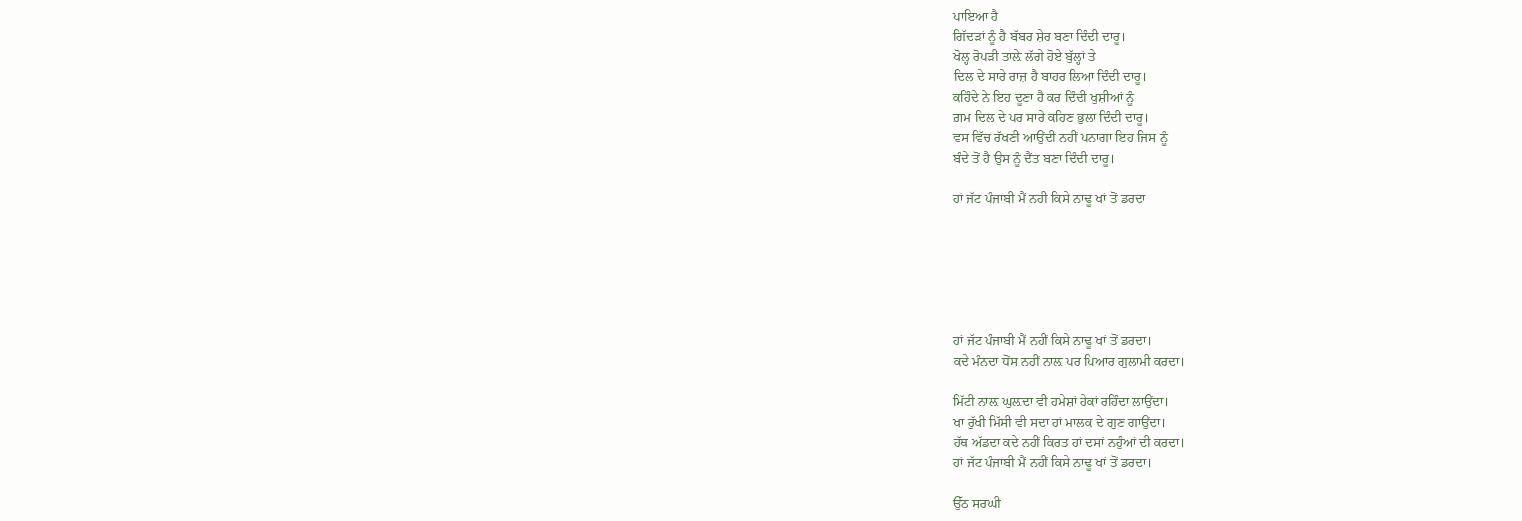ਪਾਇਆ ਹੈ
ਗਿੱਦੜਾਂ ਨੂੰ ਹੈ ਬੱਬਰ ਸ਼ੇਰ ਬਣਾ ਦਿੰਦੀ ਦਾਰੂ।
ਖੋਲ੍ਹ ਰੋਪੜੀ ਤਾਲ਼ੇ ਲੱਗੇ ਹੋਏ ਬੁੱਲ੍ਹਾਂ ਤੇ
ਦਿਲ ਦੇ ਸਾਰੇ ਰਾਜ਼ ਹੈ ਬਾਹਰ ਲਿਆ ਦਿੰਦੀ ਦਾਰੂ।
ਕਹਿੰਦੇ ਨੇ ਇਹ ਦੂਣਾ ਹੈ ਕਰ ਦਿੰਦੀ ਖੁਸ਼ੀਆਂ ਨੂੰ
ਗ਼ਮ ਦਿਲ ਦੇ ਪਰ ਸਾਰੇ ਕਹਿਣ ਭੁਲਾ ਦਿੰਦੀ ਦਾਰੂ।
ਵਸ ਵਿੱਚ ਰੱਖਣੀ ਆਉਂਦੀ ਨਹੀਂ ਪਨਾਗਾ ਇਹ ਜਿਸ ਨੂੰ
ਬੰਦੇ ਤੋਂ ਹੈ ਉਸ ਨੂੰ ਦੈਂਤ ਬਣਾ ਦਿੰਦੀ ਦਾਰੂ।

ਹਾਂ ਜੱਟ ਪੰਜਾਬੀ ਮੈਂ ਨਹੀ ਕਿਸੇ ਨਾਢੂ ਖਾਂ ਤੋਂ ਡਰਦਾ






ਹਾਂ ਜੱਟ ਪੰਜਾਬੀ ਮੈਂ ਨਹੀਂ ਕਿਸੇ ਨਾਢੂ ਖਾਂ ਤੋਂ ਡਰਦਾ।
ਕਦੇ ਮੰਨਦਾ ਧੋਂਸ ਨਹੀਂ ਨਾਲ਼ ਪਰ ਪਿਆਰ ਗੁਲਾਮੀ ਕਰਦਾ।

ਮਿੱਟੀ ਨਾਲ਼ ਘੁਲ਼ਦਾ ਵੀ ਹਮੇਸ਼ਾਂ ਹੇਕਾਂ ਰਹਿੰਦਾ ਲਾਉਂਦਾ।
ਖਾ ਰੁੱਖੀ ਮਿੱਸੀ ਵੀ ਸਦਾ ਹਾਂ ਮਾਲਕ ਦੇ ਗੁਣ ਗਾਉਂਦਾ।
ਹੱਥ ਅੱਡਦਾ ਕਦੇ ਨਹੀਂ ਕਿਰਤ ਹਾਂ ਦਸਾਂ ਨਹੁੰਆਂ ਦੀ ਕਰਦਾ।
ਹਾਂ ਜੱਟ ਪੰਜਾਬੀ ਮੈਂ ਨਹੀਂ ਕਿਸੇ ਨਾਢੂ ਖਾਂ ਤੋਂ ਡਰਦਾ।

ਉੱਠ ਸਰਘੀ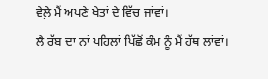ਵੇਲ਼ੇ ਮੈਂ ਅਪਣੇ ਖੇਤਾਂ ਦੇ ਵਿੱਚ ਜਾਂਵਾਂ।
ਲੈ ਰੱਬ ਦਾ ਨਾਂ ਪਹਿਲਾਂ ਪਿੱਛੋਂ ਕੰਮ ਨੂੰ ਮੈਂ ਹੱਥ ਲਾਂਵਾਂ।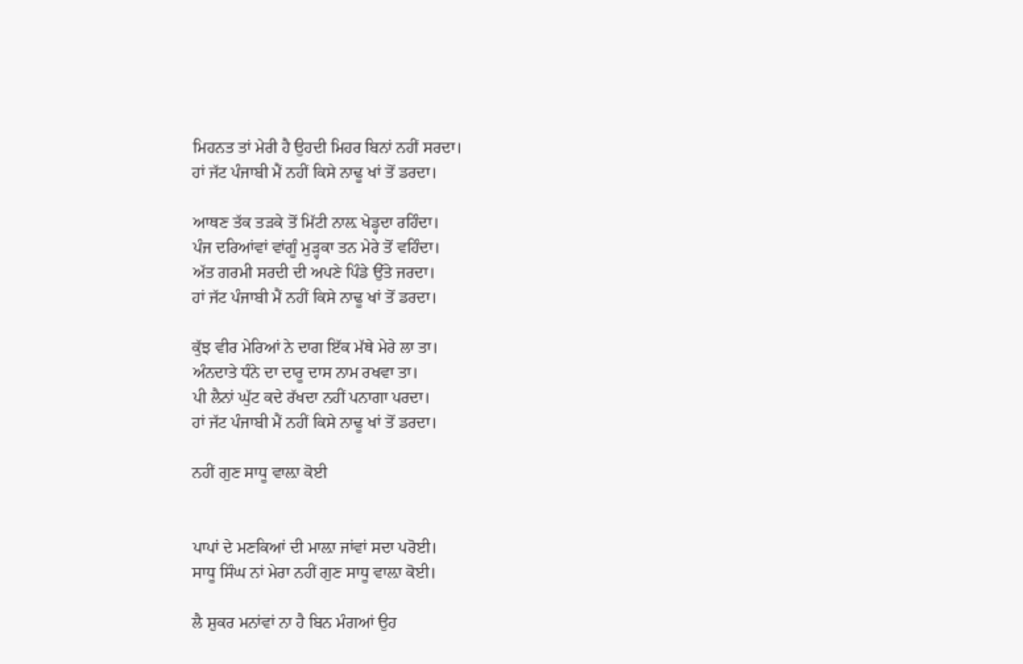ਮਿਹਨਤ ਤਾਂ ਮੇਰੀ ਹੈ ਉਹਦੀ ਮਿਹਰ ਬਿਨਾਂ ਨਹੀਂ ਸਰਦਾ।
ਹਾਂ ਜੱਟ ਪੰਜਾਬੀ ਮੈਂ ਨਹੀਂ ਕਿਸੇ ਨਾਢੂ ਖਾਂ ਤੋਂ ਡਰਦਾ।

ਆਥਣ ਤੱਕ ਤੜਕੇ ਤੋਂ ਮਿੱਟੀ ਨਾਲ਼ ਖੇਡ੍ਹਦਾ ਰਹਿੰਦਾ।
ਪੰਜ ਦਰਿਆਂਵਾਂ ਵਾਂਗੂੰ ਮੁੜ੍ਹਕਾ ਤਨ ਮੇਰੇ ਤੋਂ ਵਹਿੰਦਾ।
ਅੱਤ ਗਰਮੀ ਸਰਦੀ ਦੀ ਅਪਣੇ ਪਿੰਡੇ ਉੱਤੇ ਜਰਦਾ।
ਹਾਂ ਜੱਟ ਪੰਜਾਬੀ ਮੈਂ ਨਹੀਂ ਕਿਸੇ ਨਾਢੂ ਖਾਂ ਤੋਂ ਡਰਦਾ।

ਕੁੱਝ ਵੀਰ ਮੇਰਿਆਂ ਨੇ ਦਾਗ ਇੱਕ ਮੱਥੇ ਮੇਰੇ ਲਾ ਤਾ।
ਅੰਨਦਾਤੇ ਧੰਨੇ ਦਾ ਦਾਰੂ ਦਾਸ ਨਾਮ ਰਖਵਾ ਤਾ।
ਪੀ ਲੈਨਾਂ ਘੁੱਟ ਕਦੇ ਰੱਖਦਾ ਨਹੀਂ ਪਨਾਗਾ ਪਰਦਾ।
ਹਾਂ ਜੱਟ ਪੰਜਾਬੀ ਮੈਂ ਨਹੀਂ ਕਿਸੇ ਨਾਢੂ ਖਾਂ ਤੋਂ ਡਰਦਾ।

ਨਹੀਂ ਗੁਣ ਸਾਧੂ ਵਾਲ਼ਾ ਕੋਈ


ਪਾਪਾਂ ਦੇ ਮਣਕਿਆਂ ਦੀ ਮਾਲ਼ਾ ਜਾਂਵਾਂ ਸਦਾ ਪਰੋਈ।
ਸਾਧੂ ਸਿੰਘ ਨਾਂ ਮੇਰਾ ਨਹੀਂ ਗੁਣ ਸਾਧੂ ਵਾਲ਼ਾ ਕੋਈ।

ਲੈ ਸ਼ੁਕਰ ਮਨਾਂਵਾਂ ਨਾ ਹੈ ਬਿਨ ਮੰਗਆਂ ਉਹ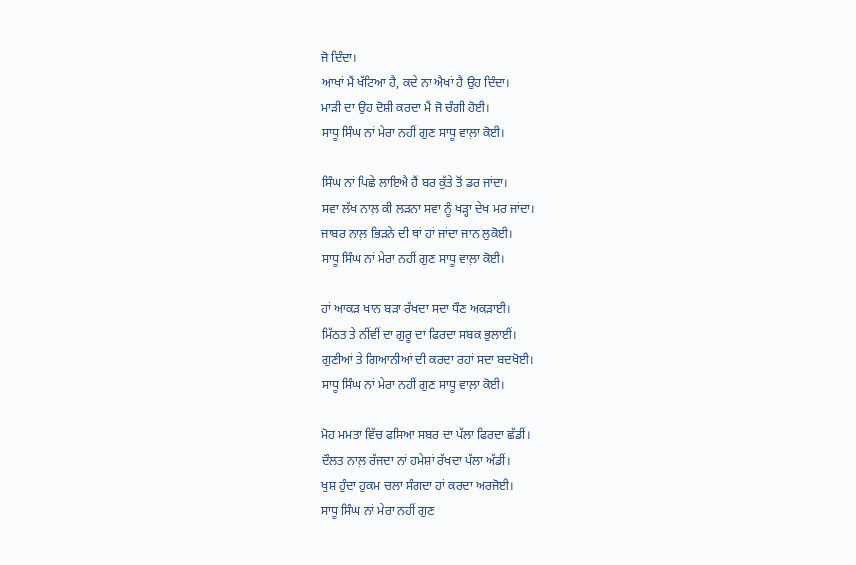ਜੋ ਦਿੰਦਾ।
ਆਖਾਂ ਮੈਂ ਖੱਟਿਆ ਹੈ, ਕਦੇ ਨਾ ਐਖਾਂ ਹੈ ਉਹ ਦਿੰਦਾ।
ਮਾੜੀ ਦਾ ਉਹ ਦੋਸ਼ੀ ਕਰਦਾ ਮੈਂ ਜੋ ਚੰਗੀ ਹੋਈ।
ਸਾਧੂ ਸਿੰਘ ਨਾਂ ਮੇਰਾ ਨਹੀਂ ਗੁਣ ਸਾਧੂ ਵਾਲ਼ਾ ਕੋਈ।

ਸਿੰਘ ਨਾਂ ਪਿਛੇ ਲਾਇਐ ਹੈਂ ਬਰ ਕੁੱਤੇ ਤੋਂ ਡਰ ਜਾਂਦਾ।
ਸਵਾ ਲੱਖ ਨਾਲ਼ ਕੀ ਲੜਨਾ ਸਵਾ ਨੂੰ ਖੜ੍ਹਾ ਦੇਖ ਮਰ ਜਾਂਦਾ।
ਜਾਬਰ ਨਾਲ਼ ਭਿੜਨੇ ਦੀ ਥਾਂ ਹਾਂ ਜਾਂਦਾ ਜਾਨ ਲੁਕੋਈ।
ਸਾਧੂ ਸਿੰਘ ਨਾਂ ਮੇਰਾ ਨਹੀਂ ਗੁਣ ਸਾਧੂ ਵਾਲ਼ਾ ਕੋਈ।

ਹਾਂ ਆਕੜ ਖਾਨ ਬੜਾ ਰੱਖਦਾ ਸਦਾ ਧੌਣ ਅਕੜਾਈ।
ਮਿੱਠਤ ਤੇ ਨੀਂਵੀਂ ਦਾ ਗੁਰੂ ਦਾ ਫਿਰਦਾ ਸਬਕ ਭੁਲਾਈਂ।
ਗੁਣੀਆਂ ਤੇ ਗਿਆਨੀਆਂ ਦੀ ਕਰਦਾ ਰਹਾਂ ਸਦਾ ਬਦਖੋਈ।
ਸਾਧੂ ਸਿੰਘ ਨਾਂ ਮੇਰਾ ਨਹੀਂ ਗੁਣ ਸਾਧੂ ਵਾਲ਼ਾ ਕੋਈ।

ਮੋਹ ਮਮਤਾ ਵਿੱਚ ਫਸਿਆ ਸਬਰ ਦਾ ਪੱਲਾ ਫਿਰਦਾ ਛੱਡੀਂ।
ਦੌਲਤ ਨਾਲ਼ ਰੱਜਦਾ ਨਾਂ ਹਮੇਸ਼ਾਂ ਰੱਖਦਾ ਪੱਲਾ ਅੱਡੀਂ।
ਖੁਸ਼ ਹੁੰਦਾ ਹੁਕਮ ਚਲਾ ਸੰਗਦਾ ਹਾਂ ਕਰਦਾ ਅਰਜੋਈ।
ਸਾਧੂ ਸਿੰਘ ਨਾਂ ਮੇਰਾ ਨਹੀਂ ਗੁਣ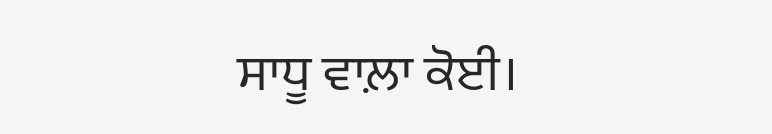ਸਾਧੂ ਵਾਲ਼ਾ ਕੋਈ।